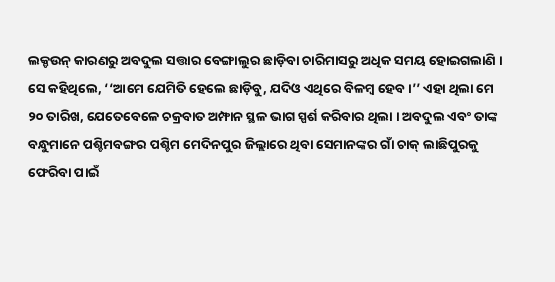ଲକ୍ଡଉନ୍ କାରଣରୁ ଅବଦୁଲ ସତ୍ତାର ବେଙ୍ଗାଲୁର ଛାଡ଼ିବା ଚାରିମାସରୁ ଅଧିକ ସମୟ ହୋଇଗଲାଣି ।
ସେ କହିଥିଲେ, ‘‘ଆମେ ଯେମିତି ହେଲେ ଛାଡ଼ିବୁ, ଯଦିଓ ଏଥିରେ ବିଳମ୍ବ ହେବ ।’’ ଏହା ଥିଲା ମେ ୨୦ ତାରିଖ, ଯେତେବେଳେ ଚକ୍ରବାତ ଅମ୍ଫାନ ସ୍ଥଳ ଭାଗ ସ୍ପର୍ଶ କରିବାର ଥିଲା । ଅବଦୁଲ ଏବଂ ତାଙ୍କ ବନ୍ଧୁମାନେ ପଶ୍ଚିମବଙ୍ଗର ପଶ୍ଚିମ ମେଦିନପୁର ଜିଲ୍ଲାରେ ଥିବା ସେମାନଙ୍କର ଗାଁ ଚାକ୍ ଲାଛିପୁରକୁ ଫେରିବା ପାଇଁ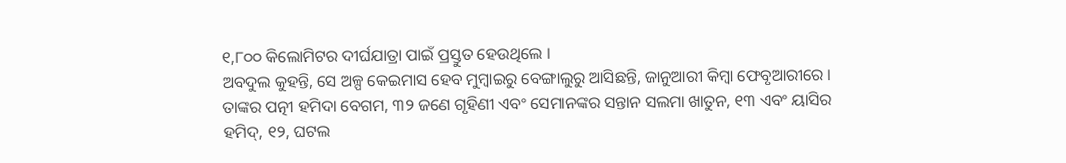୧,୮୦୦ କିଲୋମିଟର ଦୀର୍ଘଯାତ୍ରା ପାଇଁ ପ୍ରସ୍ତୁତ ହେଉଥିଲେ ।
ଅବଦୁଲ କୁହନ୍ତି, ସେ ଅଳ୍ପ କେଇମାସ ହେବ ମୁମ୍ବାଇରୁ ବେଙ୍ଗାଲୁରୁ ଆସିଛନ୍ତି, ଜାନୁଆରୀ କିମ୍ବା ଫେବୃଆରୀରେ । ତାଙ୍କର ପତ୍ନୀ ହମିଦା ବେଗମ, ୩୨ ଜଣେ ଗୃହିଣୀ ଏବଂ ସେମାନଙ୍କର ସନ୍ତାନ ସଲମା ଖାତୁନ, ୧୩ ଏବଂ ୟାସିର ହମିଦ୍, ୧୨, ଘଟଲ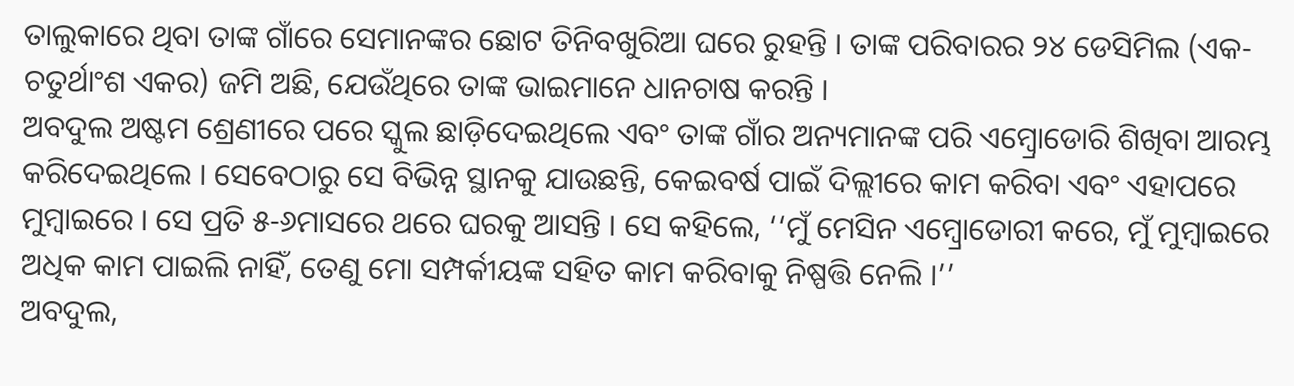ତାଲୁକାରେ ଥିବା ତାଙ୍କ ଗାଁରେ ସେମାନଙ୍କର ଛୋଟ ତିନିବଖୁରିଆ ଘରେ ରୁହନ୍ତି । ତାଙ୍କ ପରିବାରର ୨୪ ଡେସିମିଲ (ଏକ-ଚତୁର୍ଥାଂଶ ଏକର) ଜମି ଅଛି, ଯେଉଁଥିରେ ତାଙ୍କ ଭାଇମାନେ ଧାନଚାଷ କରନ୍ତି ।
ଅବଦୁଲ ଅଷ୍ଟମ ଶ୍ରେଣୀରେ ପରେ ସ୍କୁଲ ଛାଡ଼ିଦେଇଥିଲେ ଏବଂ ତାଙ୍କ ଗାଁର ଅନ୍ୟମାନଙ୍କ ପରି ଏମ୍ବ୍ରୋଡୋରି ଶିଖିବା ଆରମ୍ଭ କରିଦେଇଥିଲେ । ସେବେଠାରୁ ସେ ବିଭିନ୍ନ ସ୍ଥାନକୁ ଯାଉଛନ୍ତି, କେଇବର୍ଷ ପାଇଁ ଦିଲ୍ଲୀରେ କାମ କରିବା ଏବଂ ଏହାପରେ ମୁମ୍ବାଇରେ । ସେ ପ୍ରତି ୫-୬ମାସରେ ଥରେ ଘରକୁ ଆସନ୍ତି । ସେ କହିଲେ, ‘‘ମୁଁ ମେସିନ ଏମ୍ବ୍ରୋଡୋରୀ କରେ, ମୁଁ ମୁମ୍ବାଇରେ ଅଧିକ କାମ ପାଇଲି ନାହିଁ, ତେଣୁ ମୋ ସମ୍ପର୍କୀୟଙ୍କ ସହିତ କାମ କରିବାକୁ ନିଷ୍ପତ୍ତି ନେଲି ।’’
ଅବଦୁଲ,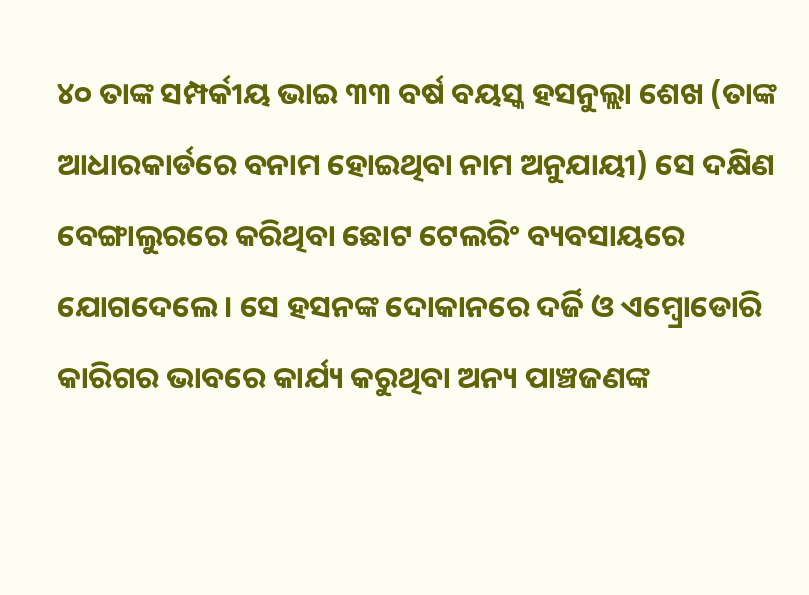୪୦ ତାଙ୍କ ସମ୍ପର୍କୀୟ ଭାଇ ୩୩ ବର୍ଷ ବୟସ୍କ ହସନୁଲ୍ଲା ଶେଖ (ତାଙ୍କ ଆଧାରକାର୍ଡରେ ବନାମ ହୋଇଥିବା ନାମ ଅନୁଯାୟୀ) ସେ ଦକ୍ଷିଣ ବେଙ୍ଗାଲୁରରେ କରିଥିବା ଛୋଟ ଟେଲରିଂ ବ୍ୟବସାୟରେ ଯୋଗଦେଲେ । ସେ ହସନଙ୍କ ଦୋକାନରେ ଦର୍ଜି ଓ ଏମ୍ବ୍ରୋଡୋରି କାରିଗର ଭାବରେ କାର୍ଯ୍ୟ କରୁଥିବା ଅନ୍ୟ ପାଞ୍ଚଜଣଙ୍କ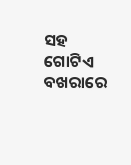ସହ ଗୋଟିଏ ବଖରାରେ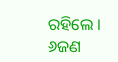ରହିଲେ । ୬ଜଣ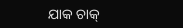ଯାକ ଚାକ୍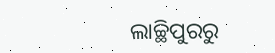ଲାଚ୍ଛିପୁରରୁ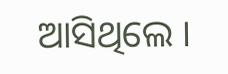ଆସିଥିଲେ ।